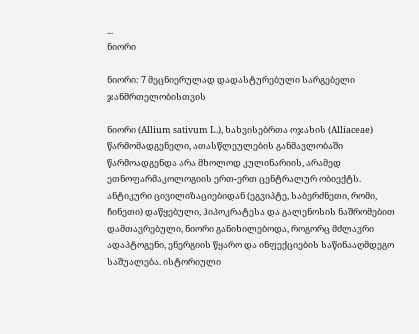...
ნიორი

ნიორი: 7 მეცნიერულად დადასტურებული სარგებელი ჯანმრთელობისთვის

ნიორი (Allium sativum L.), ხახვისებრთა ოჯახის (Alliaceae) წარმომადგენელი, ათასწლეულების განმავლობაში წარმოადგენდა არა მხოლოდ კულინარიის, არამედ ეთნოფარმაკოლოგიის ერთ-ერთ ცენტრალურ ობიექტს. ანტიკური ცივილიზაციებიდან (ეგვიპტე, საბერძნეთი, რომი, ჩინეთი) დაწყებული, ჰიპოკრატესა და გალენოსის ნაშრომებით დამთავრებული, ნიორი განიხილებოდა, როგორც მძლავრი ადაპტოგენი, ენერგიის წყარო და ინფექციების საწინააღმდეგო საშუალება. ისტორიული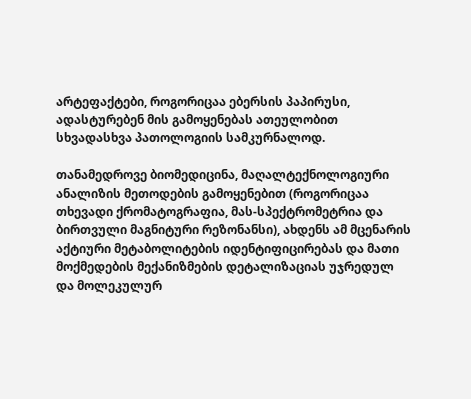არტეფაქტები, როგორიცაა ებერსის პაპირუსი, ადასტურებენ მის გამოყენებას ათეულობით სხვადასხვა პათოლოგიის სამკურნალოდ.

თანამედროვე ბიომედიცინა, მაღალტექნოლოგიური ანალიზის მეთოდების გამოყენებით (როგორიცაა თხევადი ქრომატოგრაფია, მას-სპექტრომეტრია და ბირთვული მაგნიტური რეზონანსი), ახდენს ამ მცენარის აქტიური მეტაბოლიტების იდენტიფიცირებას და მათი მოქმედების მექანიზმების დეტალიზაციას უჯრედულ და მოლეკულურ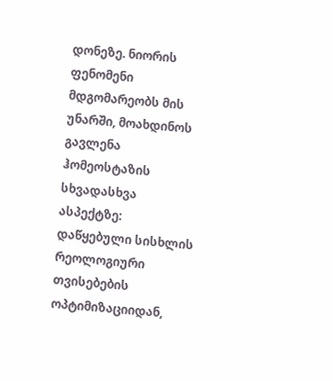დონეზე. ნიორის ფენომენი მდგომარეობს მის უნარში, მოახდინოს გავლენა ჰომეოსტაზის სხვადასხვა ასპექტზე: დაწყებული სისხლის რეოლოგიური თვისებების ოპტიმიზაციიდან,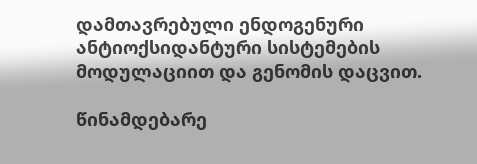დამთავრებული ენდოგენური ანტიოქსიდანტური სისტემების მოდულაციით და გენომის დაცვით.

წინამდებარე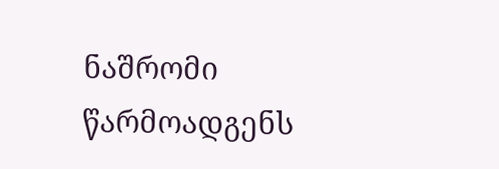ნაშრომი წარმოადგენს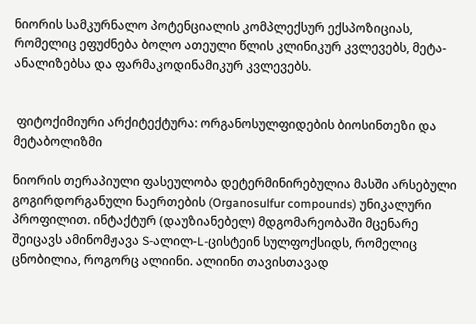ნიორის სამკურნალო პოტენციალის კომპლექსურ ექსპოზიციას, რომელიც ეფუძნება ბოლო ათეული წლის კლინიკურ კვლევებს, მეტა-ანალიზებსა და ფარმაკოდინამიკურ კვლევებს.


 ფიტოქიმიური არქიტექტურა: ორგანოსულფიდების ბიოსინთეზი და მეტაბოლიზმი

ნიორის თერაპიული ფასეულობა დეტერმინირებულია მასში არსებული გოგირდორგანული ნაერთების (Organosulfur compounds) უნიკალური პროფილით. ინტაქტურ (დაუზიანებელ) მდგომარეობაში მცენარე შეიცავს ამინომჟავა S-ალილ-L-ცისტეინ სულფოქსიდს, რომელიც ცნობილია, როგორც ალიინი. ალიინი თავისთავად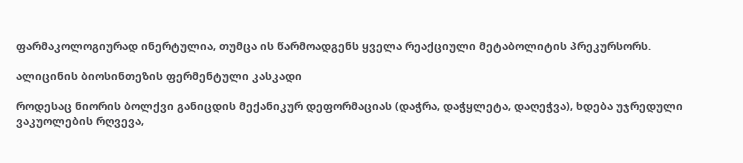ფარმაკოლოგიურად ინერტულია, თუმცა ის წარმოადგენს ყველა რეაქციული მეტაბოლიტის პრეკურსორს.

ალიცინის ბიოსინთეზის ფერმენტული კასკადი

როდესაც ნიორის ბოლქვი განიცდის მექანიკურ დეფორმაციას (დაჭრა, დაჭყლეტა, დაღეჭვა), ხდება უჯრედული ვაკუოლების რღვევა,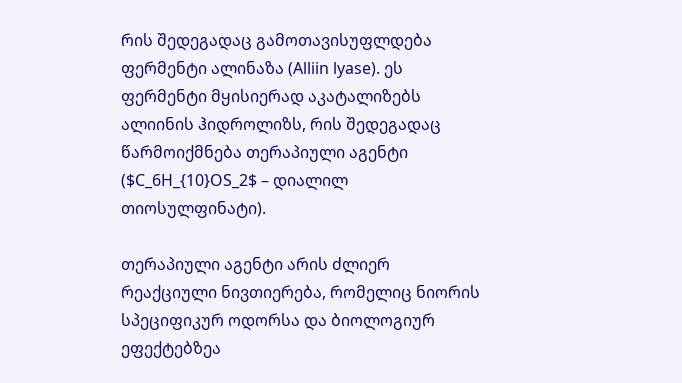რის შედეგადაც გამოთავისუფლდება ფერმენტი ალინაზა (Alliin lyase). ეს ფერმენტი მყისიერად აკატალიზებს ალიინის ჰიდროლიზს, რის შედეგადაც წარმოიქმნება თერაპიული აგენტი ($C_6H_{10}OS_2$ – დიალილ თიოსულფინატი).

თერაპიული აგენტი არის ძლიერ რეაქციული ნივთიერება, რომელიც ნიორის სპეციფიკურ ოდორსა და ბიოლოგიურ ეფექტებზეა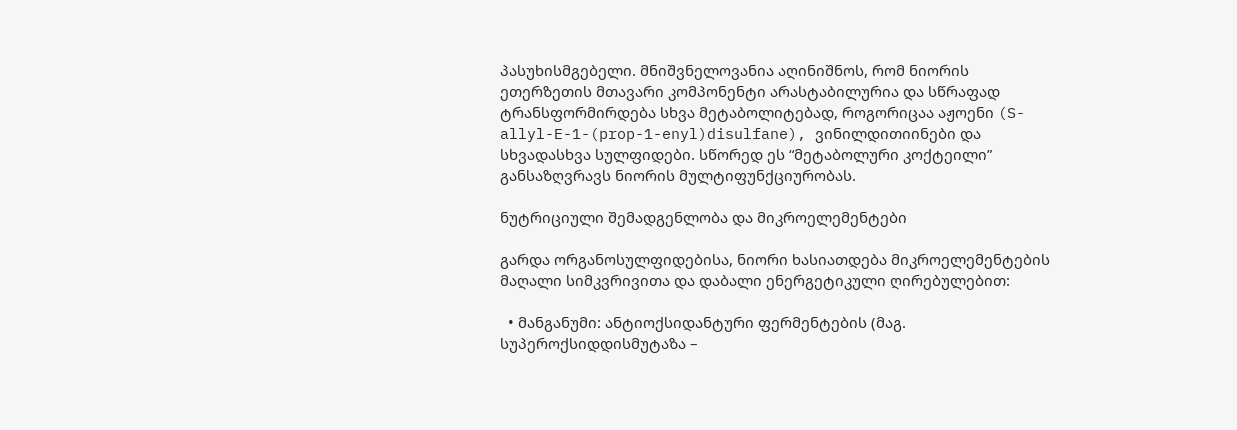პასუხისმგებელი. მნიშვნელოვანია აღინიშნოს, რომ ნიორის ეთერზეთის მთავარი კომპონენტი არასტაბილურია და სწრაფად ტრანსფორმირდება სხვა მეტაბოლიტებად, როგორიცაა აჟოენი (S-allyl-E-1-(prop-1-enyl)disulfane), ვინილდითიინები და სხვადასხვა სულფიდები. სწორედ ეს “მეტაბოლური კოქტეილი” განსაზღვრავს ნიორის მულტიფუნქციურობას.

ნუტრიციული შემადგენლობა და მიკროელემენტები

გარდა ორგანოსულფიდებისა, ნიორი ხასიათდება მიკროელემენტების მაღალი სიმკვრივითა და დაბალი ენერგეტიკული ღირებულებით:

  • მანგანუმი: ანტიოქსიდანტური ფერმენტების (მაგ. სუპეროქსიდდისმუტაზა –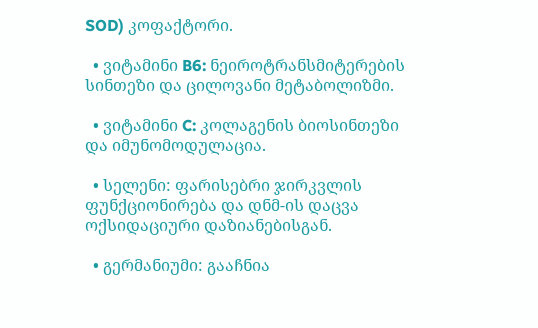SOD) კოფაქტორი.

  • ვიტამინი B6: ნეიროტრანსმიტერების სინთეზი და ცილოვანი მეტაბოლიზმი.

  • ვიტამინი C: კოლაგენის ბიოსინთეზი და იმუნომოდულაცია.

  • სელენი: ფარისებრი ჯირკვლის ფუნქციონირება და დნმ-ის დაცვა ოქსიდაციური დაზიანებისგან.

  • გერმანიუმი: გააჩნია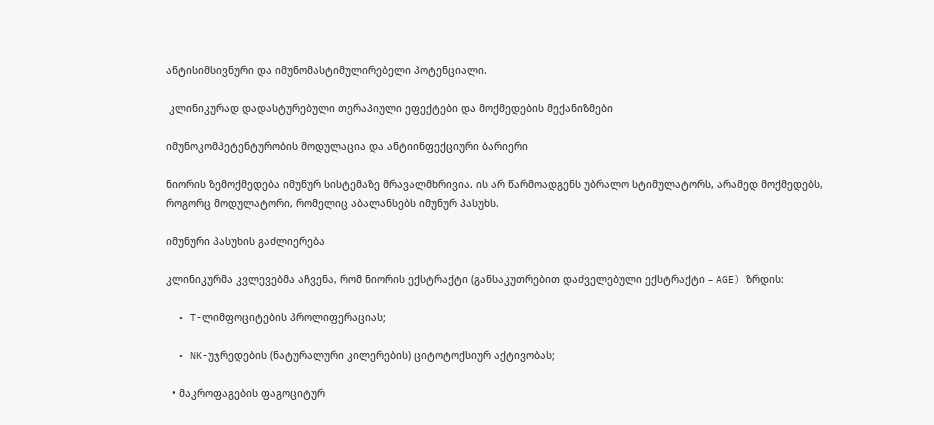ანტისიმსივნური და იმუნომასტიმულირებელი პოტენციალი.

 კლინიკურად დადასტურებული თერაპიული ეფექტები და მოქმედების მექანიზმები

იმუნოკომპეტენტურობის მოდულაცია და ანტიინფექციური ბარიერი

ნიორის ზემოქმედება იმუნურ სისტემაზე მრავალმხრივია. ის არ წარმოადგენს უბრალო სტიმულატორს, არამედ მოქმედებს, როგორც მოდულატორი, რომელიც აბალანსებს იმუნურ პასუხს.

იმუნური პასუხის გაძლიერება

კლინიკურმა კვლევებმა აჩვენა, რომ ნიორის ექსტრაქტი (განსაკუთრებით დაძველებული ექსტრაქტი – AGE) ზრდის:

  • T-ლიმფოციტების პროლიფერაციას;

  • NK-უჯრედების (ნატურალური კილერების) ციტოტოქსიურ აქტივობას;

  • მაკროფაგების ფაგოციტურ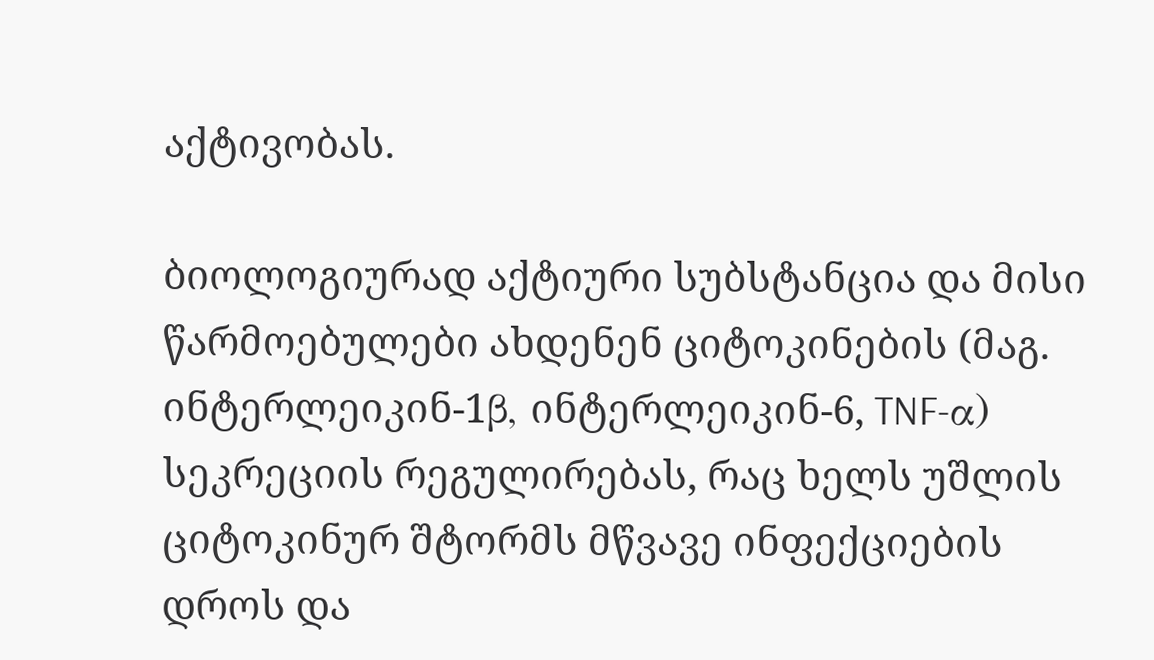აქტივობას.

ბიოლოგიურად აქტიური სუბსტანცია და მისი წარმოებულები ახდენენ ციტოკინების (მაგ. ინტერლეიკინ-1β, ინტერლეიკინ-6, TNF-α) სეკრეციის რეგულირებას, რაც ხელს უშლის ციტოკინურ შტორმს მწვავე ინფექციების დროს და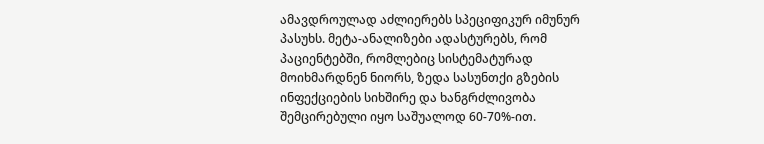ამავდროულად აძლიერებს სპეციფიკურ იმუნურ პასუხს. მეტა-ანალიზები ადასტურებს, რომ პაციენტებში, რომლებიც სისტემატურად მოიხმარდნენ ნიორს, ზედა სასუნთქი გზების ინფექციების სიხშირე და ხანგრძლივობა შემცირებული იყო საშუალოდ 60-70%-ით.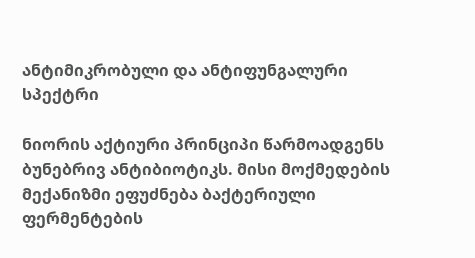ანტიმიკრობული და ანტიფუნგალური სპექტრი

ნიორის აქტიური პრინციპი წარმოადგენს ბუნებრივ ანტიბიოტიკს. მისი მოქმედების მექანიზმი ეფუძნება ბაქტერიული ფერმენტების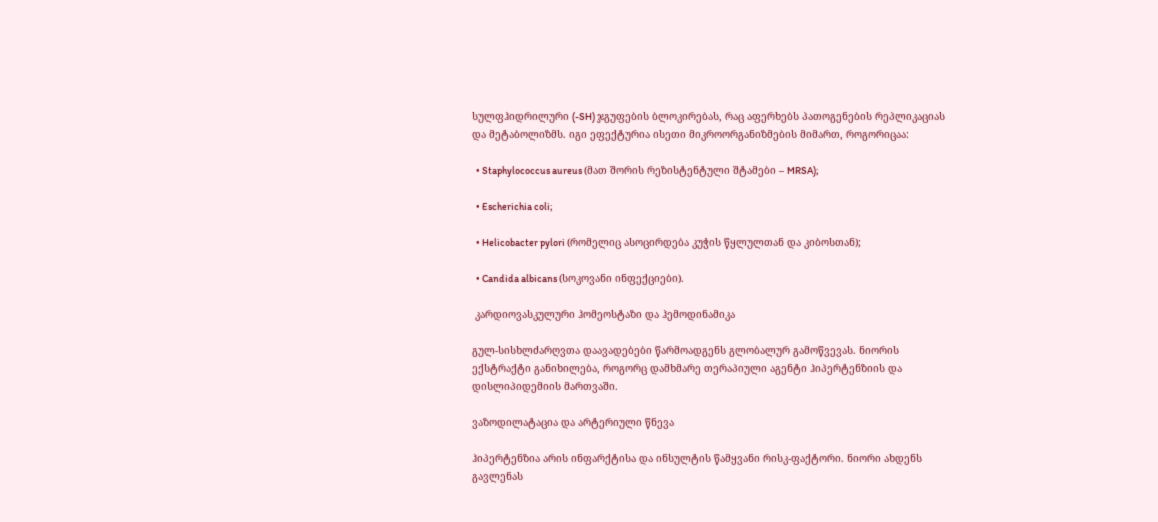სულფჰიდრილური (-SH) ჯგუფების ბლოკირებას, რაც აფერხებს პათოგენების რეპლიკაციას და მეტაბოლიზმს. იგი ეფექტურია ისეთი მიკროორგანიზმების მიმართ, როგორიცაა:

  • Staphylococcus aureus (მათ შორის რეზისტენტული შტამები – MRSA);

  • Escherichia coli;

  • Helicobacter pylori (რომელიც ასოცირდება კუჭის წყლულთან და კიბოსთან);

  • Candida albicans (სოკოვანი ინფექციები).

 კარდიოვასკულური ჰომეოსტაზი და ჰემოდინამიკა

გულ-სისხლძარღვთა დაავადებები წარმოადგენს გლობალურ გამოწვევას. ნიორის ექსტრაქტი განიხილება, როგორც დამხმარე თერაპიული აგენტი ჰიპერტენზიის და დისლიპიდემიის მართვაში.

ვაზოდილატაცია და არტერიული წნევა

ჰიპერტენზია არის ინფარქტისა და ინსულტის წამყვანი რისკ-ფაქტორი. ნიორი ახდენს გავლენას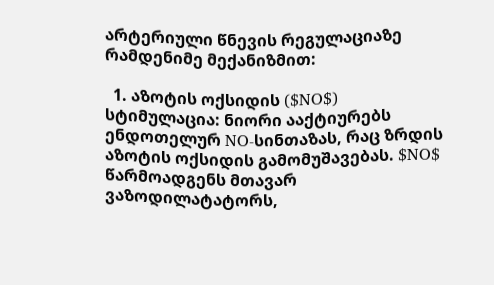არტერიული წნევის რეგულაციაზე რამდენიმე მექანიზმით:

  1. აზოტის ოქსიდის ($NO$) სტიმულაცია: ნიორი ააქტიურებს ენდოთელურ NO-სინთაზას, რაც ზრდის აზოტის ოქსიდის გამომუშავებას. $NO$ წარმოადგენს მთავარ ვაზოდილატატორს,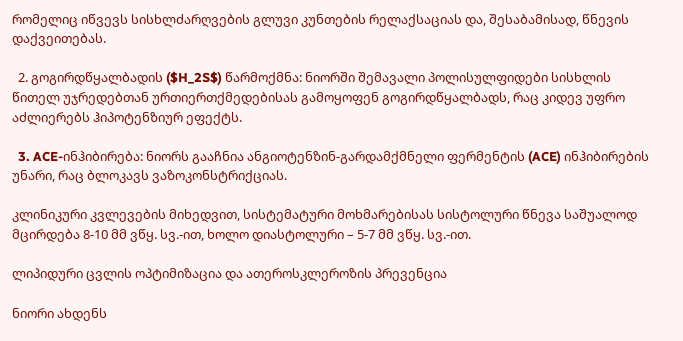რომელიც იწვევს სისხლძარღვების გლუვი კუნთების რელაქსაციას და, შესაბამისად, წნევის დაქვეითებას.

  2. გოგირდწყალბადის ($H_2S$) წარმოქმნა: ნიორში შემავალი პოლისულფიდები სისხლის წითელ უჯრედებთან ურთიერთქმედებისას გამოყოფენ გოგირდწყალბადს, რაც კიდევ უფრო აძლიერებს ჰიპოტენზიურ ეფექტს.

  3. ACE-ინჰიბირება: ნიორს გააჩნია ანგიოტენზინ-გარდამქმნელი ფერმენტის (ACE) ინჰიბირების უნარი, რაც ბლოკავს ვაზოკონსტრიქციას.

კლინიკური კვლევების მიხედვით, სისტემატური მოხმარებისას სისტოლური წნევა საშუალოდ მცირდება 8-10 მმ ვწყ. სვ.-ით, ხოლო დიასტოლური – 5-7 მმ ვწყ. სვ.-ით.

ლიპიდური ცვლის ოპტიმიზაცია და ათეროსკლეროზის პრევენცია

ნიორი ახდენს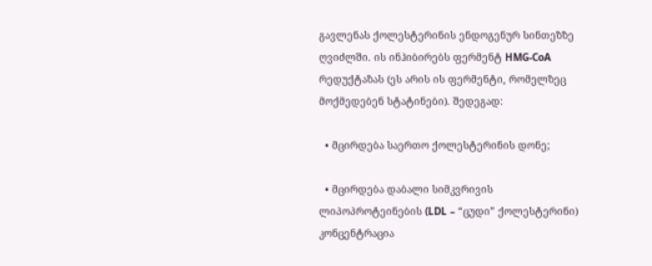გავლენას ქოლესტერინის ენდოგენურ სინთეზზე ღვიძლში. ის ინჰიბირებს ფერმენტ HMG-CoA რედუქტაზას (ეს არის ის ფერმენტი, რომელზეც მოქმედებენ სტატინები). შედეგად:

  • მცირდება საერთო ქოლესტერინის დონე;

  • მცირდება დაბალი სიმკვრივის ლიპოპროტეინების (LDL – “ცუდი” ქოლესტერინი) კონცენტრაცია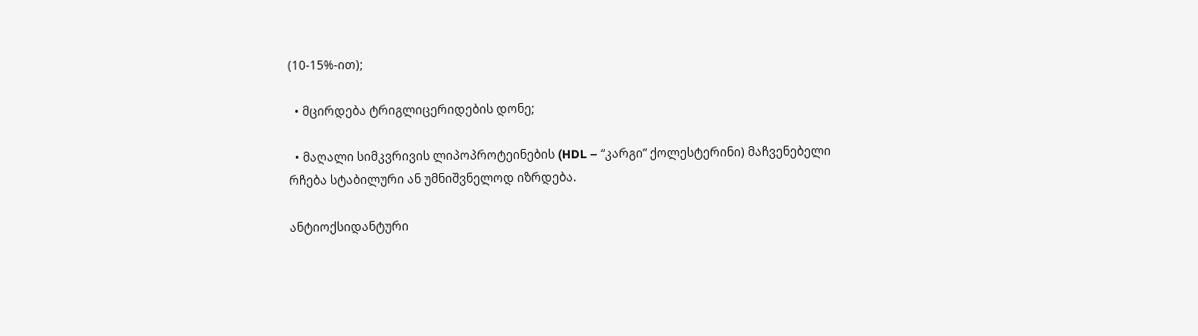(10-15%-ით);

  • მცირდება ტრიგლიცერიდების დონე;

  • მაღალი სიმკვრივის ლიპოპროტეინების (HDL – “კარგი” ქოლესტერინი) მაჩვენებელი რჩება სტაბილური ან უმნიშვნელოდ იზრდება.

ანტიოქსიდანტური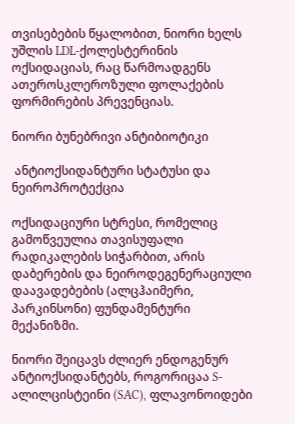თვისებების წყალობით, ნიორი ხელს უშლის LDL-ქოლესტერინის ოქსიდაციას, რაც წარმოადგენს ათეროსკლეროზული ფოლაქების ფორმირების პრევენციას.

ნიორი ბუნებრივი ანტიბიოტიკი

 ანტიოქსიდანტური სტატუსი და ნეიროპროტექცია

ოქსიდაციური სტრესი, რომელიც გამოწვეულია თავისუფალი რადიკალების სიჭარბით, არის დაბერების და ნეიროდეგენერაციული დაავადებების (ალცჰაიმერი, პარკინსონი) ფუნდამენტური მექანიზმი.

ნიორი შეიცავს ძლიერ ენდოგენურ ანტიოქსიდანტებს, როგორიცაა S-ალილცისტეინი (SAC), ფლავონოიდები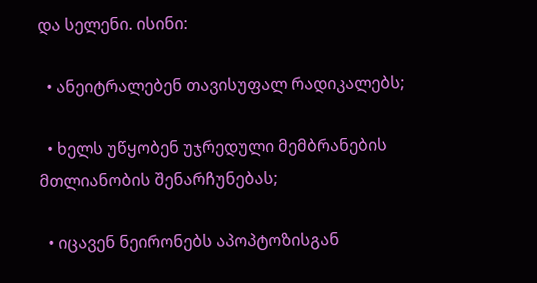და სელენი. ისინი:

  • ანეიტრალებენ თავისუფალ რადიკალებს;

  • ხელს უწყობენ უჯრედული მემბრანების მთლიანობის შენარჩუნებას;

  • იცავენ ნეირონებს აპოპტოზისგან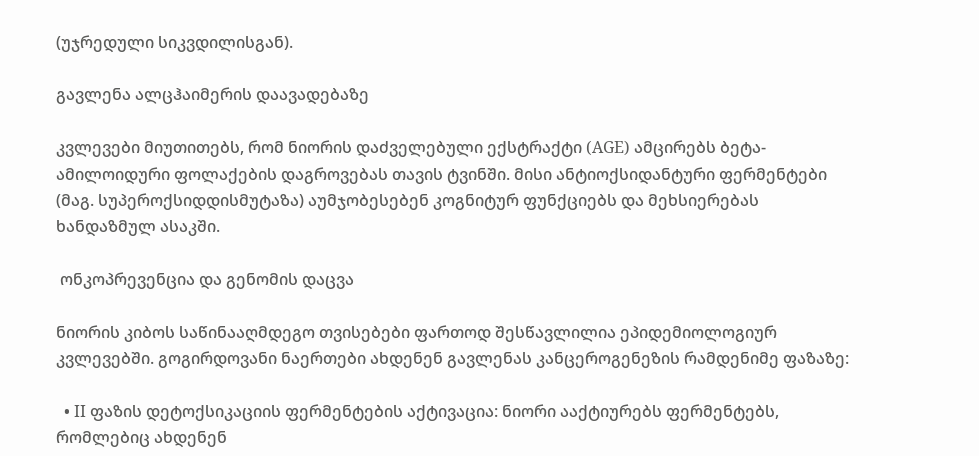(უჯრედული სიკვდილისგან).

გავლენა ალცჰაიმერის დაავადებაზე

კვლევები მიუთითებს, რომ ნიორის დაძველებული ექსტრაქტი (AGE) ამცირებს ბეტა-ამილოიდური ფოლაქების დაგროვებას თავის ტვინში. მისი ანტიოქსიდანტური ფერმენტები (მაგ. სუპეროქსიდდისმუტაზა) აუმჯობესებენ კოგნიტურ ფუნქციებს და მეხსიერებას ხანდაზმულ ასაკში.

 ონკოპრევენცია და გენომის დაცვა

ნიორის კიბოს საწინააღმდეგო თვისებები ფართოდ შესწავლილია ეპიდემიოლოგიურ კვლევებში. გოგირდოვანი ნაერთები ახდენენ გავლენას კანცეროგენეზის რამდენიმე ფაზაზე:

  • II ფაზის დეტოქსიკაციის ფერმენტების აქტივაცია: ნიორი ააქტიურებს ფერმენტებს, რომლებიც ახდენენ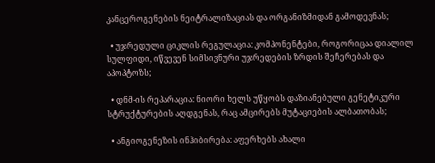კანცეროგენების ნეიტრალიზაციას და ორგანიზმიდან გამოდევნას;

  • უჯრედული ციკლის რეგულაცია: კომპონენტები, როგორიცაა დიალილ სულფიდი, იწვევენ სიმსივნური უჯრედების ზრდის შეჩერებას და აპოპტოზს;

  • დნმ-ის რეპარაცია: ნიორი ხელს უწყობს დაზიანებული გენეტიკური სტრუქტურების აღდგენას, რაც ამცირებს მუტაციების ალბათობას;

  • ანგიოგენეზის ინჰიბირება: აფერხებს ახალი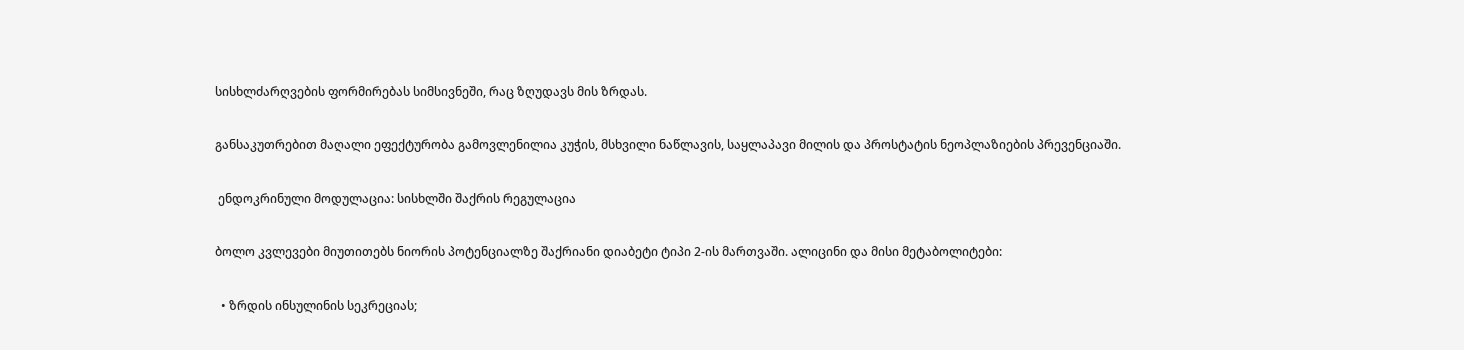სისხლძარღვების ფორმირებას სიმსივნეში, რაც ზღუდავს მის ზრდას.

განსაკუთრებით მაღალი ეფექტურობა გამოვლენილია კუჭის, მსხვილი ნაწლავის, საყლაპავი მილის და პროსტატის ნეოპლაზიების პრევენციაში.

 ენდოკრინული მოდულაცია: სისხლში შაქრის რეგულაცია

ბოლო კვლევები მიუთითებს ნიორის პოტენციალზე შაქრიანი დიაბეტი ტიპი 2-ის მართვაში. ალიცინი და მისი მეტაბოლიტები:

  • ზრდის ინსულინის სეკრეციას;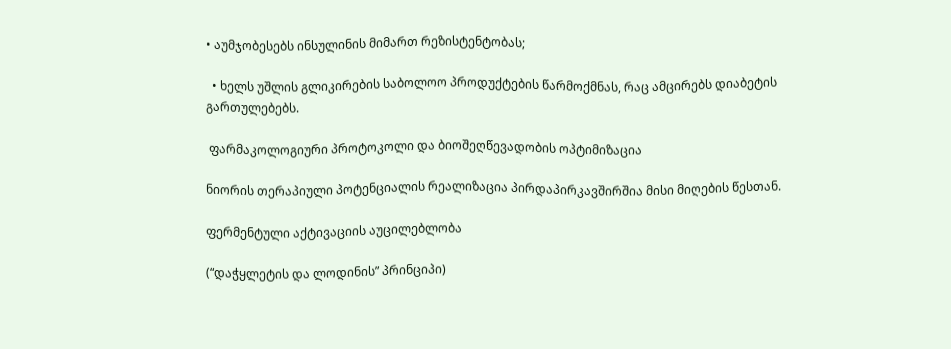• აუმჯობესებს ინსულინის მიმართ რეზისტენტობას;

  • ხელს უშლის გლიკირების საბოლოო პროდუქტების წარმოქმნას, რაც ამცირებს დიაბეტის გართულებებს.

 ფარმაკოლოგიური პროტოკოლი და ბიოშეღწევადობის ოპტიმიზაცია

ნიორის თერაპიული პოტენციალის რეალიზაცია პირდაპირკავშირშია მისი მიღების წესთან.

ფერმენტული აქტივაციის აუცილებლობა

(“დაჭყლეტის და ლოდინის” პრინციპი)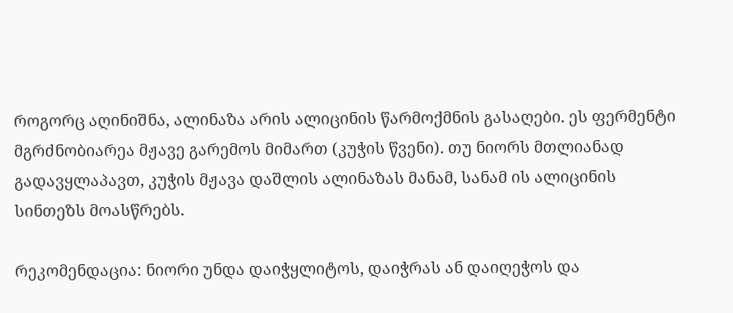როგორც აღინიშნა, ალინაზა არის ალიცინის წარმოქმნის გასაღები. ეს ფერმენტი მგრძნობიარეა მჟავე გარემოს მიმართ (კუჭის წვენი). თუ ნიორს მთლიანად გადავყლაპავთ, კუჭის მჟავა დაშლის ალინაზას მანამ, სანამ ის ალიცინის სინთეზს მოასწრებს.

რეკომენდაცია: ნიორი უნდა დაიჭყლიტოს, დაიჭრას ან დაიღეჭოს და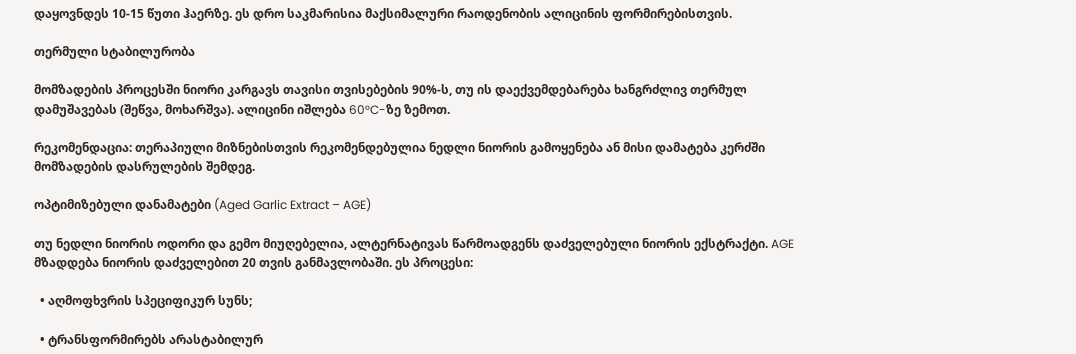დაყოვნდეს 10-15 წუთი ჰაერზე. ეს დრო საკმარისია მაქსიმალური რაოდენობის ალიცინის ფორმირებისთვის.

თერმული სტაბილურობა

მომზადების პროცესში ნიორი კარგავს თავისი თვისებების 90%-ს, თუ ის დაექვემდებარება ხანგრძლივ თერმულ დამუშავებას (შეწვა, მოხარშვა). ალიცინი იშლება 60°C-ზე ზემოთ.

რეკომენდაცია: თერაპიული მიზნებისთვის რეკომენდებულია ნედლი ნიორის გამოყენება ან მისი დამატება კერძში მომზადების დასრულების შემდეგ.

ოპტიმიზებული დანამატები (Aged Garlic Extract – AGE)

თუ ნედლი ნიორის ოდორი და გემო მიუღებელია, ალტერნატივას წარმოადგენს დაძველებული ნიორის ექსტრაქტი. AGE მზადდება ნიორის დაძველებით 20 თვის განმავლობაში. ეს პროცესი:

  • აღმოფხვრის სპეციფიკურ სუნს;

  • ტრანსფორმირებს არასტაბილურ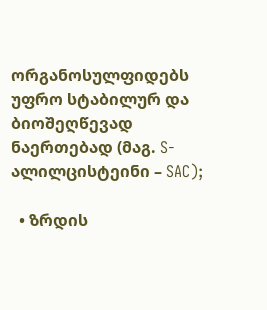ორგანოსულფიდებს უფრო სტაბილურ და ბიოშეღწევად ნაერთებად (მაგ. S-ალილცისტეინი – SAC);

  • ზრდის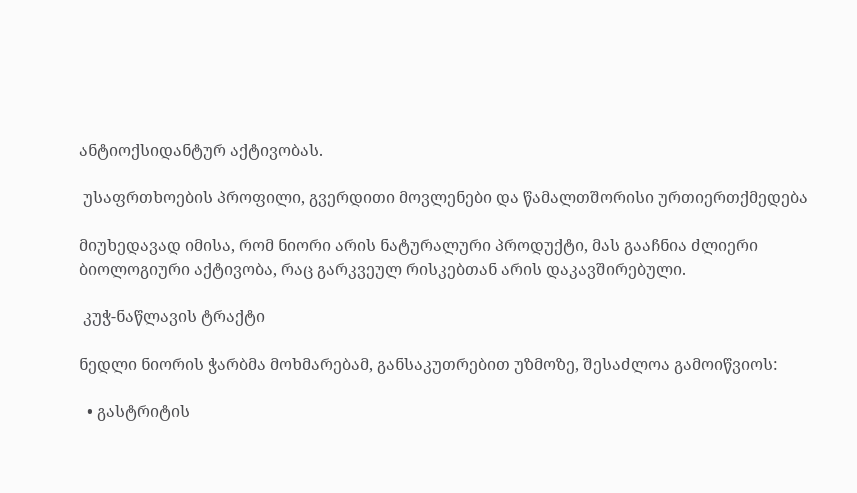ანტიოქსიდანტურ აქტივობას.

 უსაფრთხოების პროფილი, გვერდითი მოვლენები და წამალთშორისი ურთიერთქმედება

მიუხედავად იმისა, რომ ნიორი არის ნატურალური პროდუქტი, მას გააჩნია ძლიერი ბიოლოგიური აქტივობა, რაც გარკვეულ რისკებთან არის დაკავშირებული.

 კუჭ-ნაწლავის ტრაქტი

ნედლი ნიორის ჭარბმა მოხმარებამ, განსაკუთრებით უზმოზე, შესაძლოა გამოიწვიოს:

  • გასტრიტის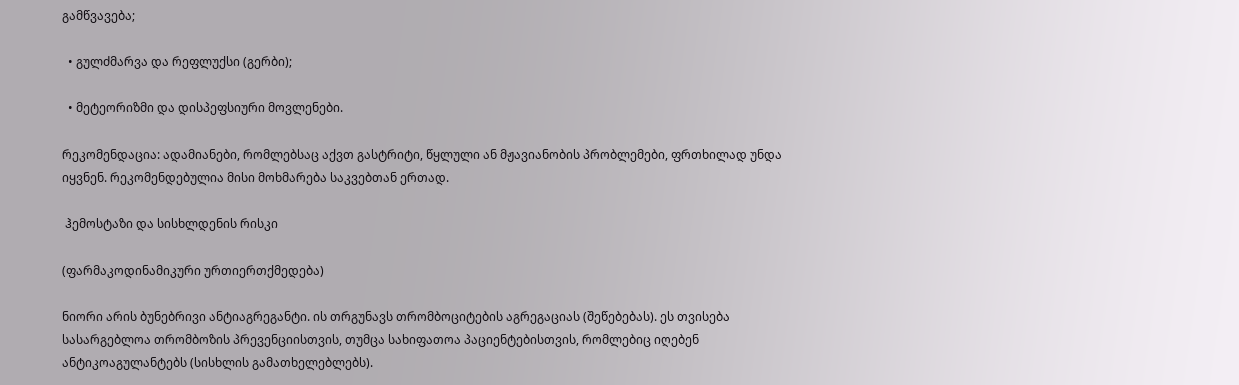გამწვავება;

  • გულძმარვა და რეფლუქსი (გერბი);

  • მეტეორიზმი და დისპეფსიური მოვლენები.

რეკომენდაცია: ადამიანები, რომლებსაც აქვთ გასტრიტი, წყლული ან მჟავიანობის პრობლემები, ფრთხილად უნდა იყვნენ. რეკომენდებულია მისი მოხმარება საკვებთან ერთად.

 ჰემოსტაზი და სისხლდენის რისკი

(ფარმაკოდინამიკური ურთიერთქმედება)

ნიორი არის ბუნებრივი ანტიაგრეგანტი. ის თრგუნავს თრომბოციტების აგრეგაციას (შეწებებას). ეს თვისება სასარგებლოა თრომბოზის პრევენციისთვის, თუმცა სახიფათოა პაციენტებისთვის, რომლებიც იღებენ ანტიკოაგულანტებს (სისხლის გამათხელებლებს).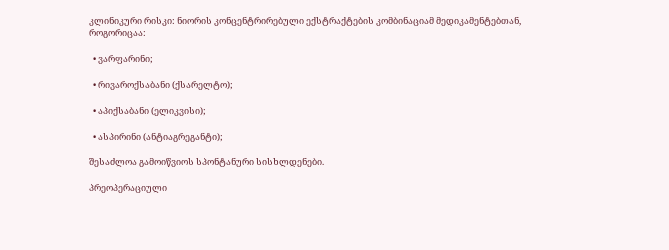კლინიკური რისკი: ნიორის კონცენტრირებული ექსტრაქტების კომბინაციამ მედიკამენტებთან, როგორიცაა:

  • ვარფარინი;

  • რივაროქსაბანი (ქსარელტო);

  • აპიქსაბანი (ელიკვისი);

  • ასპირინი (ანტიაგრეგანტი);

შესაძლოა გამოიწვიოს სპონტანური სისხლდენები.

პრეოპერაციული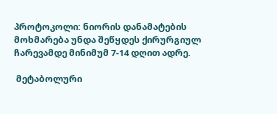პროტოკოლი: ნიორის დანამატების მოხმარება უნდა შეწყდეს ქირურგიულ ჩარევამდე მინიმუმ 7-14 დღით ადრე.

 მეტაბოლური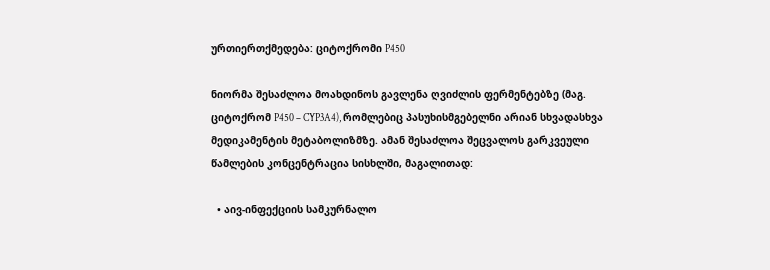ურთიერთქმედება: ციტოქრომი P450

ნიორმა შესაძლოა მოახდინოს გავლენა ღვიძლის ფერმენტებზე (მაგ. ციტოქრომ P450 – CYP3A4), რომლებიც პასუხისმგებელნი არიან სხვადასხვა მედიკამენტის მეტაბოლიზმზე. ამან შესაძლოა შეცვალოს გარკვეული წამლების კონცენტრაცია სისხლში, მაგალითად:

  • აივ-ინფექციის სამკურნალო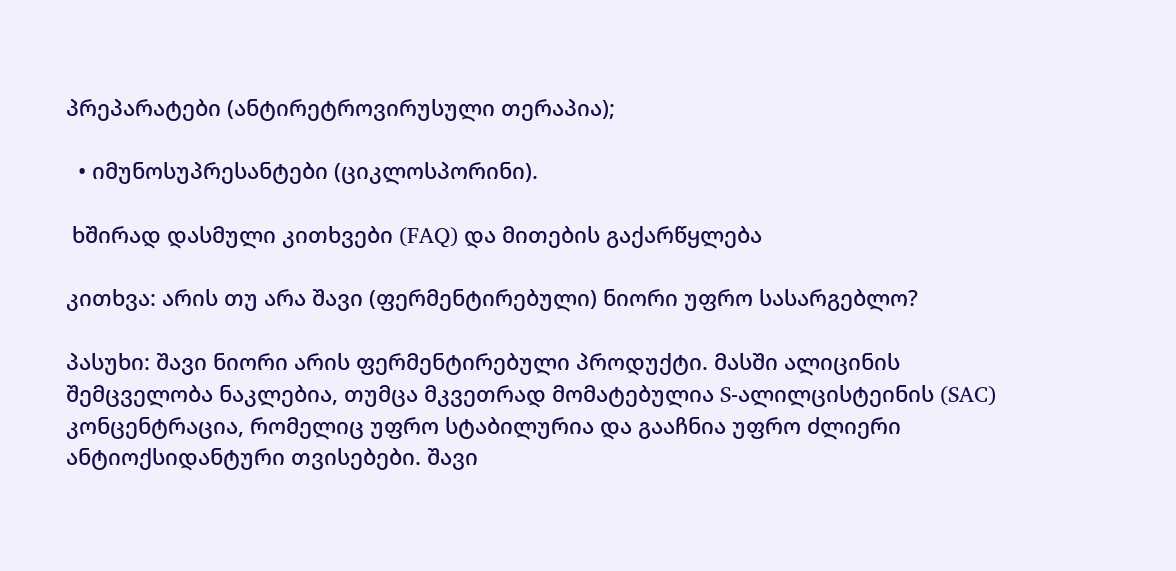პრეპარატები (ანტირეტროვირუსული თერაპია);

  • იმუნოსუპრესანტები (ციკლოსპორინი).

 ხშირად დასმული კითხვები (FAQ) და მითების გაქარწყლება

კითხვა: არის თუ არა შავი (ფერმენტირებული) ნიორი უფრო სასარგებლო?

პასუხი: შავი ნიორი არის ფერმენტირებული პროდუქტი. მასში ალიცინის შემცველობა ნაკლებია, თუმცა მკვეთრად მომატებულია S-ალილცისტეინის (SAC) კონცენტრაცია, რომელიც უფრო სტაბილურია და გააჩნია უფრო ძლიერი ანტიოქსიდანტური თვისებები. შავი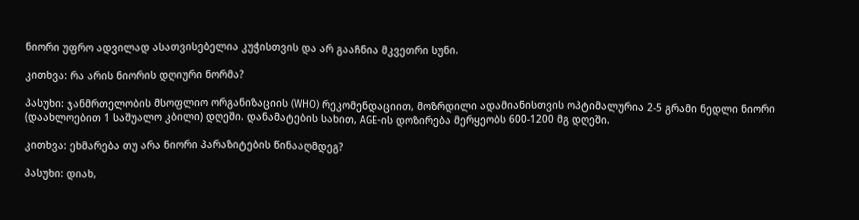ნიორი უფრო ადვილად ასათვისებელია კუჭისთვის და არ გააჩნია მკვეთრი სუნი.

კითხვა: რა არის ნიორის დღიური ნორმა?

პასუხი: ჯანმრთელობის მსოფლიო ორგანიზაციის (WHO) რეკომენდაციით, მოზრდილი ადამიანისთვის ოპტიმალურია 2-5 გრამი ნედლი ნიორი (დაახლოებით 1 საშუალო კბილი) დღეში. დანამატების სახით, AGE-ის დოზირება მერყეობს 600-1200 მგ დღეში.

კითხვა: ეხმარება თუ არა ნიორი პარაზიტების წინააღმდეგ?

პასუხი: დიახ,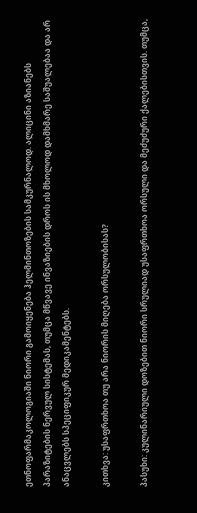ეთნოფარმაკოლოგიაში ნიორი გამოიყენება ჰელმინთოზების სამკურნალოდ. ალიცინი აზიანებს პარაზიტების ნერვულ სისტემას, თუმცა მწვავე ინვაზიების დროს ის მხოლოდ დამხმარე საშუალებაა და არ ანაცვლებს სპეციფიკურ მედიკამენტებს.

კითხვა: უსაფრთხოა თუ არა ნიორის მიღება ორსულობისას?

პასუხი: კულინარიული დოზებით ნიორი სრულიად უსაფრთხოა ორსული და მეძუძური ქალებისთვის. თუმცა,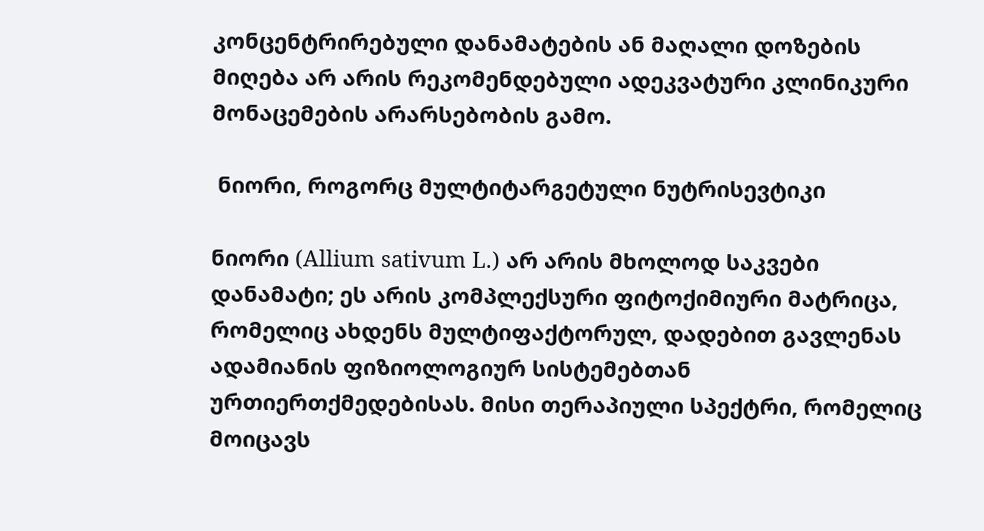კონცენტრირებული დანამატების ან მაღალი დოზების მიღება არ არის რეკომენდებული ადეკვატური კლინიკური მონაცემების არარსებობის გამო.

 ნიორი, როგორც მულტიტარგეტული ნუტრისევტიკი

ნიორი (Allium sativum L.) არ არის მხოლოდ საკვები დანამატი; ეს არის კომპლექსური ფიტოქიმიური მატრიცა, რომელიც ახდენს მულტიფაქტორულ, დადებით გავლენას ადამიანის ფიზიოლოგიურ სისტემებთან ურთიერთქმედებისას. მისი თერაპიული სპექტრი, რომელიც მოიცავს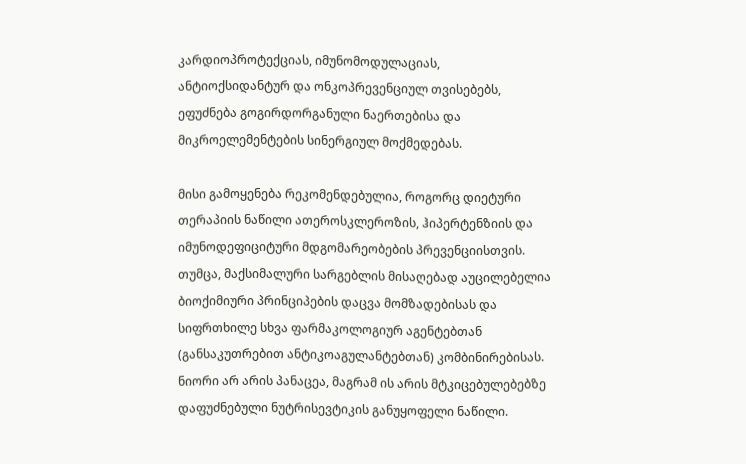კარდიოპროტექციას, იმუნომოდულაციას, ანტიოქსიდანტურ და ონკოპრევენციულ თვისებებს, ეფუძნება გოგირდორგანული ნაერთებისა და მიკროელემენტების სინერგიულ მოქმედებას.

მისი გამოყენება რეკომენდებულია, როგორც დიეტური თერაპიის ნაწილი ათეროსკლეროზის, ჰიპერტენზიის და იმუნოდეფიციტური მდგომარეობების პრევენციისთვის. თუმცა, მაქსიმალური სარგებლის მისაღებად აუცილებელია ბიოქიმიური პრინციპების დაცვა მომზადებისას და სიფრთხილე სხვა ფარმაკოლოგიურ აგენტებთან (განსაკუთრებით ანტიკოაგულანტებთან) კომბინირებისას. ნიორი არ არის პანაცეა, მაგრამ ის არის მტკიცებულებებზე დაფუძნებული ნუტრისევტიკის განუყოფელი ნაწილი.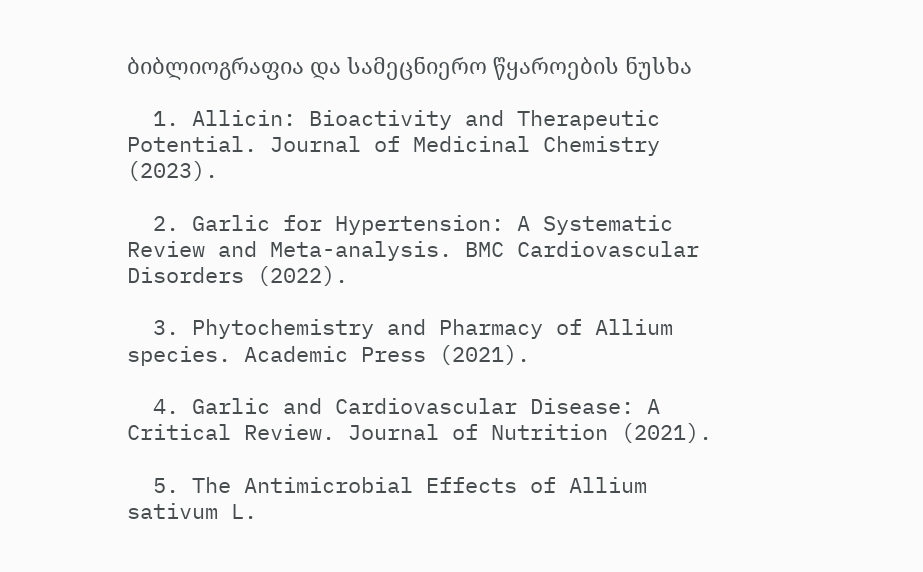ბიბლიოგრაფია და სამეცნიერო წყაროების ნუსხა

  1. Allicin: Bioactivity and Therapeutic Potential. Journal of Medicinal Chemistry (2023).

  2. Garlic for Hypertension: A Systematic Review and Meta-analysis. BMC Cardiovascular Disorders (2022).

  3. Phytochemistry and Pharmacy of Allium species. Academic Press (2021).

  4. Garlic and Cardiovascular Disease: A Critical Review. Journal of Nutrition (2021).

  5. The Antimicrobial Effects of Allium sativum L.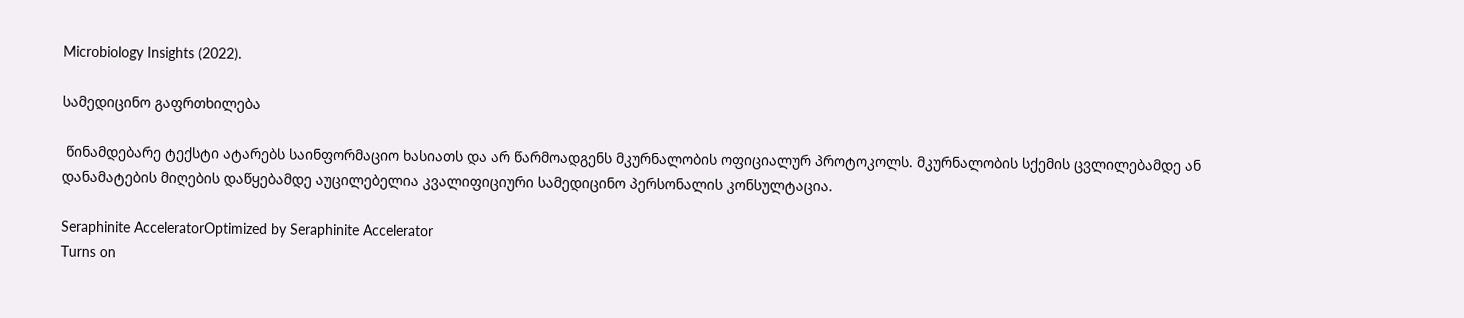Microbiology Insights (2022).

სამედიცინო გაფრთხილება

 წინამდებარე ტექსტი ატარებს საინფორმაციო ხასიათს და არ წარმოადგენს მკურნალობის ოფიციალურ პროტოკოლს. მკურნალობის სქემის ცვლილებამდე ან დანამატების მიღების დაწყებამდე აუცილებელია კვალიფიციური სამედიცინო პერსონალის კონსულტაცია.

Seraphinite AcceleratorOptimized by Seraphinite Accelerator
Turns on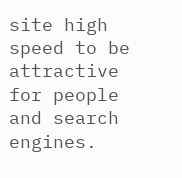site high speed to be attractive for people and search engines.